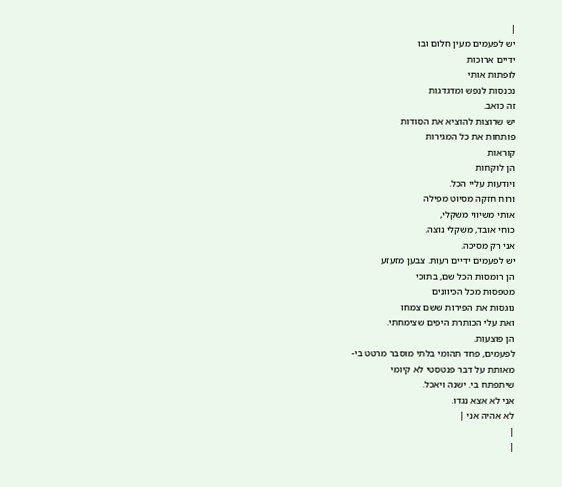|
יש לפעמים מעין חלום ובו
ידיים ארוכות
לופתות אותי
נכנסות לנפש ומדגדגות
זה כואב.
יש שרוצות להוציא את הסודות
פותחות את כל המגירות
קוראות
הן לוקחות
ויודעות עליי הכל.
ורוח חזקה מסיוט מפילה
אותי משיווי משקלי,
כוחי אובד, משקלי נוצה.
אני רק מסיכה.
יש לפעמים ידיים רעות. צבען מזעזע
הן רומסות הכל שם, בתוכי
מטפסות מכל הכיוונים
נוגסות את הפירות ששם צמחו
ואת עלי הכותרת היפים שצימחתי.
הן פוצעות.
לפעמים, פחד תהומי בלתי מוסבר מרטט בי-
מאותת על דבר פנטסטי לא קיומי
שיתפתח בי. ישנה ויאכל.
אני לא אצא נגדו.
לא אהיה אני |
|
|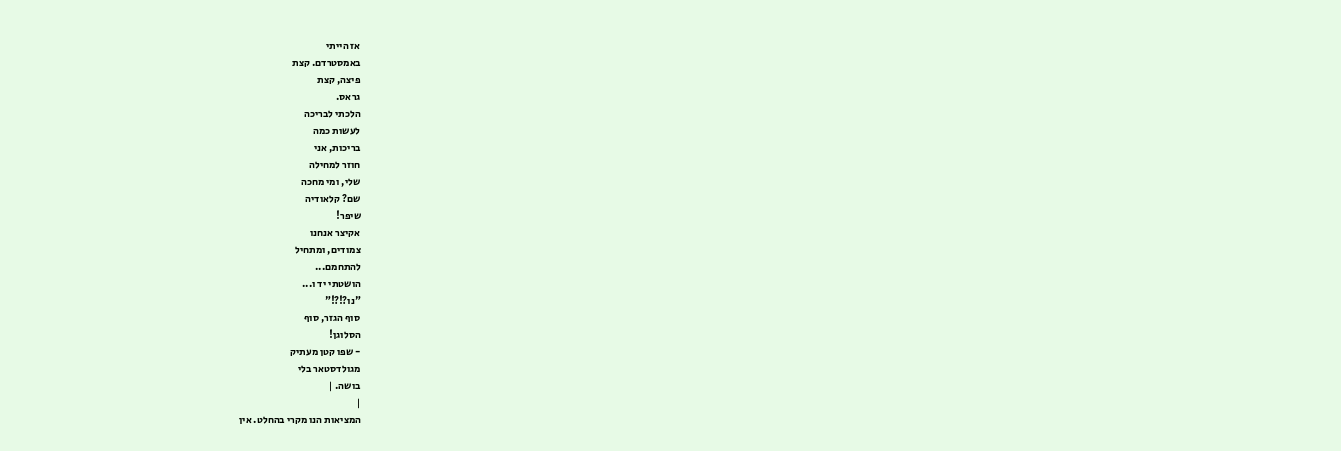אז הייתי
באמסטרדם. קצת
פיצה, קצת
גראס.
הלכתי לבריכה
לעשות כמה
בריכות, אני
חוזר למחילה
שלי, ומי מחכה
שם? קלאודיה
שיפר!
אקיצר אנחנו
צמודים, ומתחיל
להתחמם...
הושטתי יד ו...
"נו?!?!"
סוף הגזר, סוף
הסלוגן!
- שפו קטן מעתיק
מגולדסטאר בלי
בושה. |
|
המציאות הנו מקרי בהחלט. אין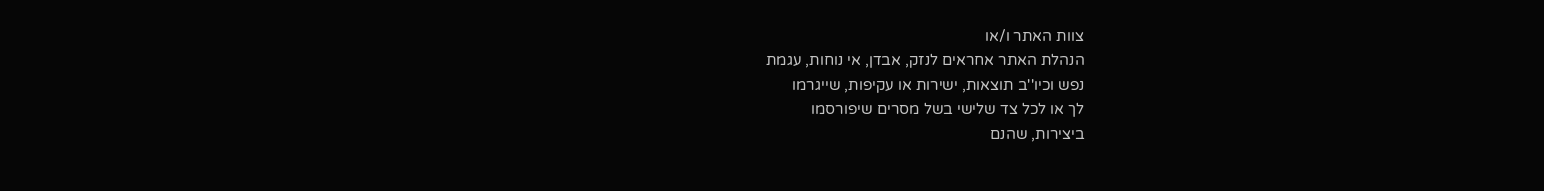צוות האתר ו/או
הנהלת האתר אחראים לנזק, אבדן, אי נוחות, עגמת
נפש וכיו''ב תוצאות, ישירות או עקיפות, שייגרמו
לך או לכל צד שלישי בשל מסרים שיפורסמו
ביצירות, שהנם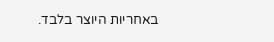באחריות היוצר בלבד.